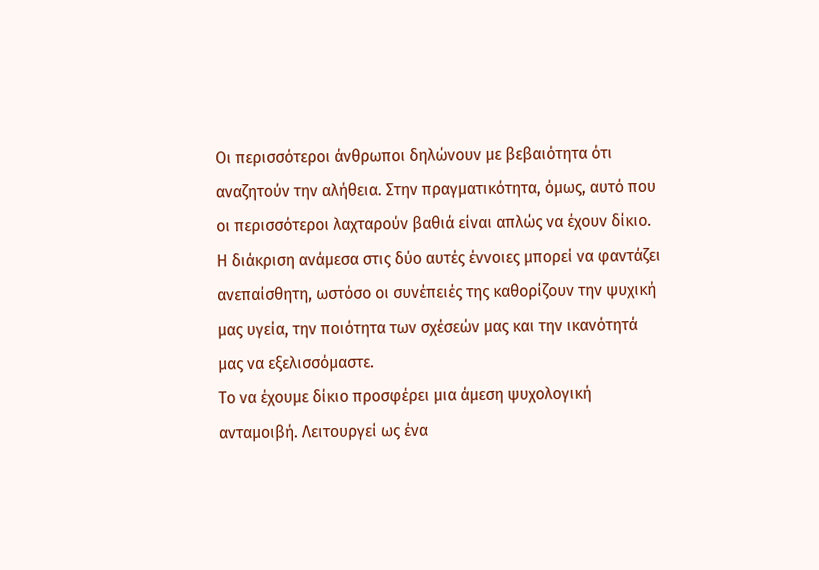Οι περισσότεροι άνθρωποι δηλώνουν με βεβαιότητα ότι αναζητούν την αλήθεια. Στην πραγματικότητα, όμως, αυτό που οι περισσότεροι λαχταρούν βαθιά είναι απλώς να έχουν δίκιο. Η διάκριση ανάμεσα στις δύο αυτές έννοιες μπορεί να φαντάζει ανεπαίσθητη, ωστόσο οι συνέπειές της καθορίζουν την ψυχική μας υγεία, την ποιότητα των σχέσεών μας και την ικανότητά μας να εξελισσόμαστε.
Το να έχουμε δίκιο προσφέρει μια άμεση ψυχολογική ανταμοιβή. Λειτουργεί ως ένα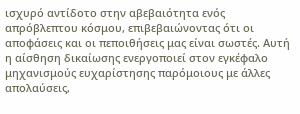ισχυρό αντίδοτο στην αβεβαιότητα ενός απρόβλεπτου κόσμου, επιβεβαιώνοντας ότι οι αποφάσεις και οι πεποιθήσεις μας είναι σωστές. Αυτή η αίσθηση δικαίωσης ενεργοποιεί στον εγκέφαλο μηχανισμούς ευχαρίστησης παρόμοιους με άλλες απολαύσεις,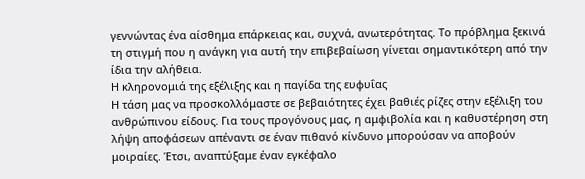γεννώντας ένα αίσθημα επάρκειας και, συχνά, ανωτερότητας. Το πρόβλημα ξεκινά τη στιγμή που η ανάγκη για αυτή την επιβεβαίωση γίνεται σημαντικότερη από την ίδια την αλήθεια.
Η κληρονομιά της εξέλιξης και η παγίδα της ευφυΐας
Η τάση μας να προσκολλόμαστε σε βεβαιότητες έχει βαθιές ρίζες στην εξέλιξη του ανθρώπινου είδους. Για τους προγόνους μας, η αμφιβολία και η καθυστέρηση στη λήψη αποφάσεων απέναντι σε έναν πιθανό κίνδυνο μπορούσαν να αποβούν μοιραίες. Έτσι, αναπτύξαμε έναν εγκέφαλο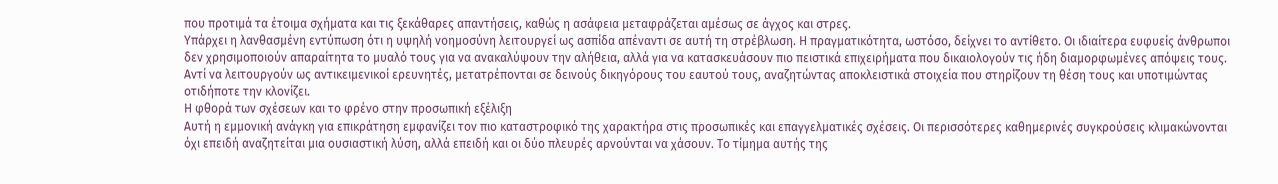που προτιμά τα έτοιμα σχήματα και τις ξεκάθαρες απαντήσεις, καθώς η ασάφεια μεταφράζεται αμέσως σε άγχος και στρες.
Υπάρχει η λανθασμένη εντύπωση ότι η υψηλή νοημοσύνη λειτουργεί ως ασπίδα απέναντι σε αυτή τη στρέβλωση. Η πραγματικότητα, ωστόσο, δείχνει το αντίθετο. Οι ιδιαίτερα ευφυείς άνθρωποι δεν χρησιμοποιούν απαραίτητα το μυαλό τους για να ανακαλύψουν την αλήθεια, αλλά για να κατασκευάσουν πιο πειστικά επιχειρήματα που δικαιολογούν τις ήδη διαμορφωμένες απόψεις τους. Αντί να λειτουργούν ως αντικειμενικοί ερευνητές, μετατρέπονται σε δεινούς δικηγόρους του εαυτού τους, αναζητώντας αποκλειστικά στοιχεία που στηρίζουν τη θέση τους και υποτιμώντας οτιδήποτε την κλονίζει.
Η φθορά των σχέσεων και το φρένο στην προσωπική εξέλιξη
Αυτή η εμμονική ανάγκη για επικράτηση εμφανίζει τον πιο καταστροφικό της χαρακτήρα στις προσωπικές και επαγγελματικές σχέσεις. Οι περισσότερες καθημερινές συγκρούσεις κλιμακώνονται όχι επειδή αναζητείται μια ουσιαστική λύση, αλλά επειδή και οι δύο πλευρές αρνούνται να χάσουν. Το τίμημα αυτής της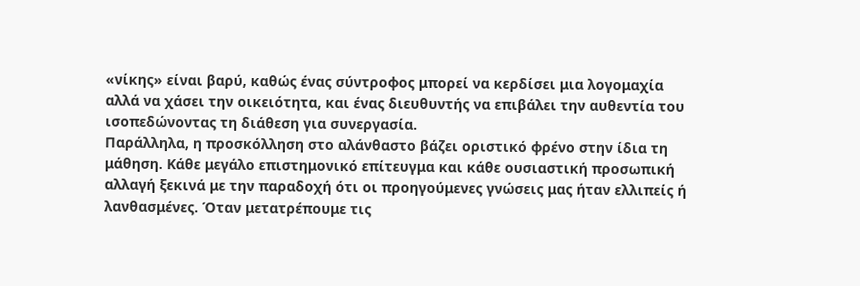«νίκης» είναι βαρύ, καθώς ένας σύντροφος μπορεί να κερδίσει μια λογομαχία αλλά να χάσει την οικειότητα, και ένας διευθυντής να επιβάλει την αυθεντία του ισοπεδώνοντας τη διάθεση για συνεργασία.
Παράλληλα, η προσκόλληση στο αλάνθαστο βάζει οριστικό φρένο στην ίδια τη μάθηση. Κάθε μεγάλο επιστημονικό επίτευγμα και κάθε ουσιαστική προσωπική αλλαγή ξεκινά με την παραδοχή ότι οι προηγούμενες γνώσεις μας ήταν ελλιπείς ή λανθασμένες. Όταν μετατρέπουμε τις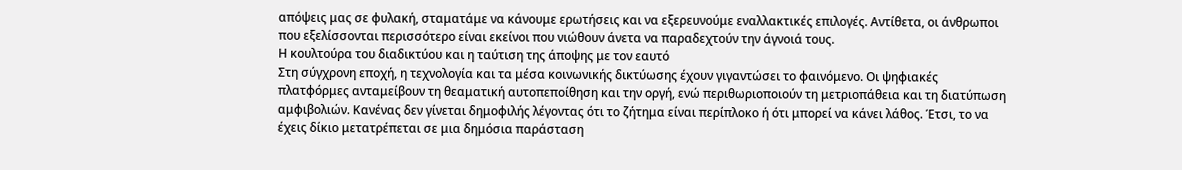απόψεις μας σε φυλακή, σταματάμε να κάνουμε ερωτήσεις και να εξερευνούμε εναλλακτικές επιλογές. Αντίθετα, οι άνθρωποι που εξελίσσονται περισσότερο είναι εκείνοι που νιώθουν άνετα να παραδεχτούν την άγνοιά τους.
Η κουλτούρα του διαδικτύου και η ταύτιση της άποψης με τον εαυτό
Στη σύγχρονη εποχή, η τεχνολογία και τα μέσα κοινωνικής δικτύωσης έχουν γιγαντώσει το φαινόμενο. Οι ψηφιακές πλατφόρμες ανταμείβουν τη θεαματική αυτοπεποίθηση και την οργή, ενώ περιθωριοποιούν τη μετριοπάθεια και τη διατύπωση αμφιβολιών. Κανένας δεν γίνεται δημοφιλής λέγοντας ότι το ζήτημα είναι περίπλοκο ή ότι μπορεί να κάνει λάθος. Έτσι, το να έχεις δίκιο μετατρέπεται σε μια δημόσια παράσταση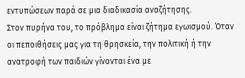εντυπώσεων παρά σε μια διαδικασία αναζήτησης.
Στον πυρήνα του, το πρόβλημα είναι ζήτημα εγωισμού. Όταν οι πεποιθήσεις μας για τη θρησκεία, την πολιτική ή την ανατροφή των παιδιών γίνονται ένα με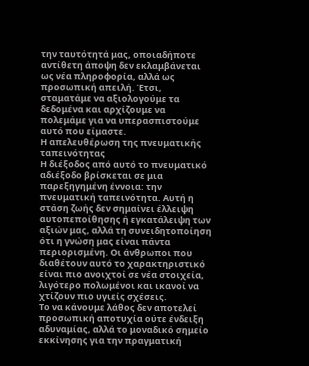την ταυτότητά μας, οποιαδήποτε αντίθετη άποψη δεν εκλαμβάνεται ως νέα πληροφορία, αλλά ως προσωπική απειλή. Έτσι, σταματάμε να αξιολογούμε τα δεδομένα και αρχίζουμε να πολεμάμε για να υπερασπιστούμε αυτό που είμαστε.
Η απελευθέρωση της πνευματικής ταπεινότητας
Η διέξοδος από αυτό το πνευματικό αδιέξοδο βρίσκεται σε μια παρεξηγημένη έννοια: την πνευματική ταπεινότητα. Αυτή η στάση ζωής δεν σημαίνει έλλειψη αυτοπεποίθησης ή εγκατάλειψη των αξιών μας, αλλά τη συνειδητοποίηση ότι η γνώση μας είναι πάντα περιορισμένη. Οι άνθρωποι που διαθέτουν αυτό το χαρακτηριστικό είναι πιο ανοιχτοί σε νέα στοιχεία, λιγότερο πολωμένοι και ικανοί να χτίζουν πιο υγιείς σχέσεις.
Το να κάνουμε λάθος δεν αποτελεί προσωπική αποτυχία ούτε ένδειξη αδυναμίας, αλλά το μοναδικό σημείο εκκίνησης για την πραγματική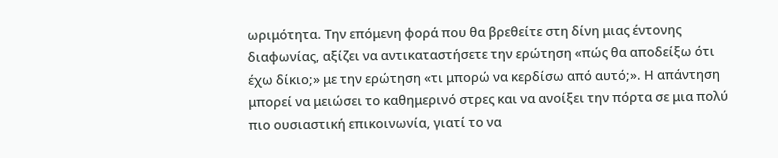ωριμότητα. Την επόμενη φορά που θα βρεθείτε στη δίνη μιας έντονης διαφωνίας, αξίζει να αντικαταστήσετε την ερώτηση «πώς θα αποδείξω ότι έχω δίκιο;» με την ερώτηση «τι μπορώ να κερδίσω από αυτό;». Η απάντηση μπορεί να μειώσει το καθημερινό στρες και να ανοίξει την πόρτα σε μια πολύ πιο ουσιαστική επικοινωνία, γιατί το να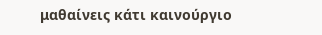μαθαίνεις κάτι καινούργιο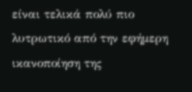είναι τελικά πολύ πιο λυτρωτικό από την εφήμερη ικανοποίηση της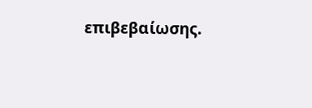επιβεβαίωσης.